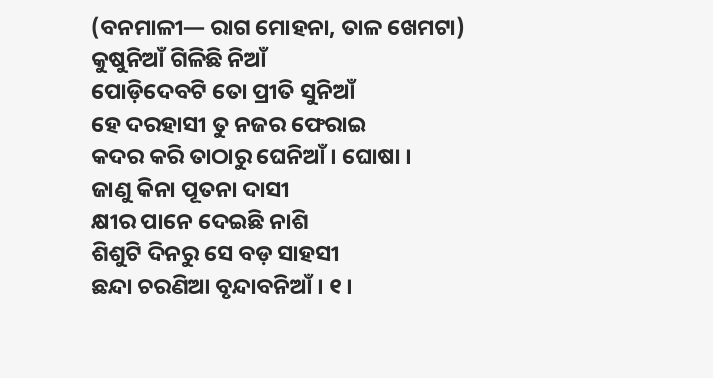(ବନମାଳୀ— ରାଗ ମୋହନା, ତାଳ ଖେମଟା)
କୁଷୁନିଆଁ ଗିଳିଛି ନିଆଁ
ପୋଡ଼ିଦେବଟି ତୋ ପ୍ରୀତି ସୁନିଆଁ
ହେ ଦରହାସୀ ତୁ ନଜର ଫେରାଇ
କଦର କରି ତାଠାରୁ ଘେନିଆଁ । ଘୋଷା ।
ଜାଣୁ କିନା ପୂତନା ଦାସୀ
କ୍ଷୀର ପାନେ ଦେଇଛି ନାଶି
ଶିଶୁଟି ଦିନରୁ ସେ ବଡ଼ ସାହସୀ
ଛନ୍ଦା ଚରଣିଆ ବୃନ୍ଦାବନିଆଁ । ୧ ।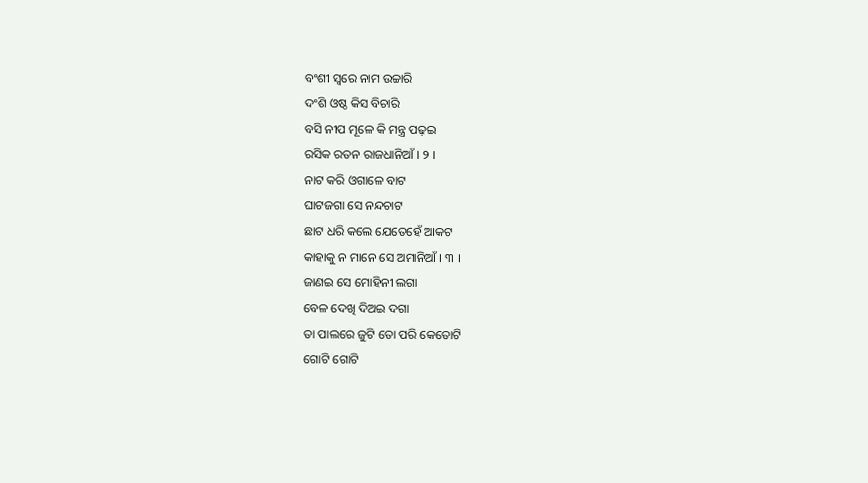ବଂଶୀ ସ୍ୱରେ ନାମ ଉଚ୍ଚାରି
ଦଂଶି ଓଷ୍ଠ କିସ ବିଚାରି
ବସି ନୀପ ମୂଳେ କି ମନ୍ତ୍ର ପଢ଼ଇ
ରସିକ ରତନ ରାଜଧାନିଆଁ । ୨ ।
ନାଟ କରି ଓଗାଳେ ବାଟ
ଘାଟଜଗା ସେ ନନ୍ଦଚାଟ
ଛାଟ ଧରି କଲେ ଯେତେହେଁ ଆକଟ
କାହାକୁ ନ ମାନେ ସେ ଅମାନିଆଁ । ୩ ।
ଜାଣଇ ସେ ମୋହିନୀ ଲଗା
ବେଳ ଦେଖି ଦିଅଇ ଦଗା
ତା ପାଲରେ ଜୁଟି ତୋ ପରି କେତୋଟି
ଗୋଟି ଗୋଟି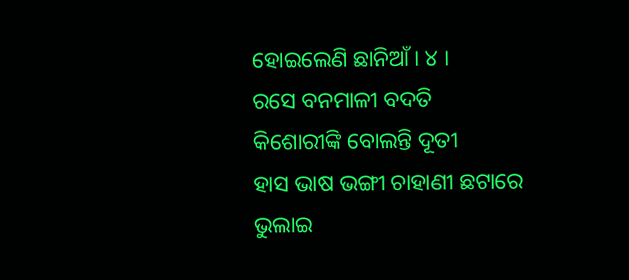ହୋଇଲେଣି ଛାନିଆଁ । ୪ ।
ରସେ ବନମାଳୀ ବଦତି
କିଶୋରୀଙ୍କି ବୋଲନ୍ତି ଦୂତୀ
ହାସ ଭାଷ ଭଙ୍ଗୀ ଚାହାଣୀ ଛଟାରେ
ଭୁଲାଇ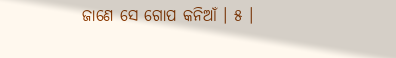ଜାଣେ ସେ ଗୋପ କନିଆଁ । ୫ ।